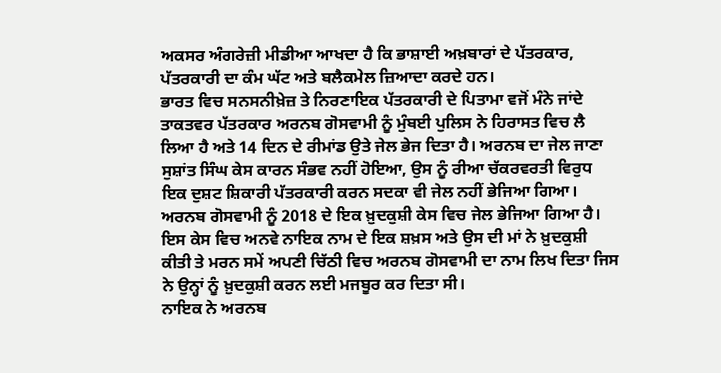ਅਕਸਰ ਅੰਗਰੇਜ਼ੀ ਮੀਡੀਆ ਆਖਦਾ ਹੈ ਕਿ ਭਾਸ਼ਾਈ ਅਖ਼ਬਾਰਾਂ ਦੇ ਪੱਤਰਕਾਰ, ਪੱਤਰਕਾਰੀ ਦਾ ਕੰਮ ਘੱਟ ਅਤੇ ਬਲੈਕਮੇਲ ਜ਼ਿਆਦਾ ਕਰਦੇ ਹਨ।
ਭਾਰਤ ਵਿਚ ਸਨਸਨੀਖ਼ੇਜ਼ ਤੇ ਨਿਰਣਾਇਕ ਪੱਤਰਕਾਰੀ ਦੇ ਪਿਤਾਮਾ ਵਜੋਂ ਮੰਨੇ ਜਾਂਦੇ ਤਾਕਤਵਰ ਪੱਤਰਕਾਰ ਅਰਨਬ ਗੋਸਵਾਮੀ ਨੂੰ ਮੁੰਬਈ ਪੁਲਿਸ ਨੇ ਹਿਰਾਸਤ ਵਿਚ ਲੈ ਲਿਆ ਹੈ ਅਤੇ 14 ਦਿਨ ਦੇ ਰੀਮਾਂਡ ਉਤੇ ਜੇਲ ਭੇਜ ਦਿਤਾ ਹੈ। ਅਰਨਬ ਦਾ ਜੇਲ ਜਾਣਾ ਸੁਸ਼ਾਂਤ ਸਿੰਘ ਕੇਸ ਕਾਰਨ ਸੰਭਵ ਨਹੀਂ ਹੋਇਆ, ਉਸ ਨੂੰ ਰੀਆ ਚੱਕਰਵਰਤੀ ਵਿਰੁਧ ਇਕ ਦੁਸ਼ਟ ਸ਼ਿਕਾਰੀ ਪੱਤਰਕਾਰੀ ਕਰਨ ਸਦਕਾ ਵੀ ਜੇਲ ਨਹੀਂ ਭੇਜਿਆ ਗਿਆ।
ਅਰਨਬ ਗੋਸਵਾਮੀ ਨੂੰ 2018 ਦੇ ਇਕ ਖ਼ੁਦਕੁਸ਼ੀ ਕੇਸ ਵਿਚ ਜੇਲ ਭੇਜਿਆ ਗਿਆ ਹੈ। ਇਸ ਕੇਸ ਵਿਚ ਅਨਵੇ ਨਾਇਕ ਨਾਮ ਦੇ ਇਕ ਸ਼ਖ਼ਸ ਅਤੇ ਉਸ ਦੀ ਮਾਂ ਨੇ ਖ਼ੁਦਕੁਸ਼ੀ ਕੀਤੀ ਤੇ ਮਰਨ ਸਮੇਂ ਅਪਣੀ ਚਿੱਠੀ ਵਿਚ ਅਰਨਬ ਗੋਸਵਾਮੀ ਦਾ ਨਾਮ ਲਿਖ ਦਿਤਾ ਜਿਸ ਨੇ ਉਨ੍ਹਾਂ ਨੂੰ ਖ਼ੁਦਕੁਸ਼ੀ ਕਰਨ ਲਈ ਮਜਬੂਰ ਕਰ ਦਿਤਾ ਸੀ।
ਨਾਇਕ ਨੇ ਅਰਨਬ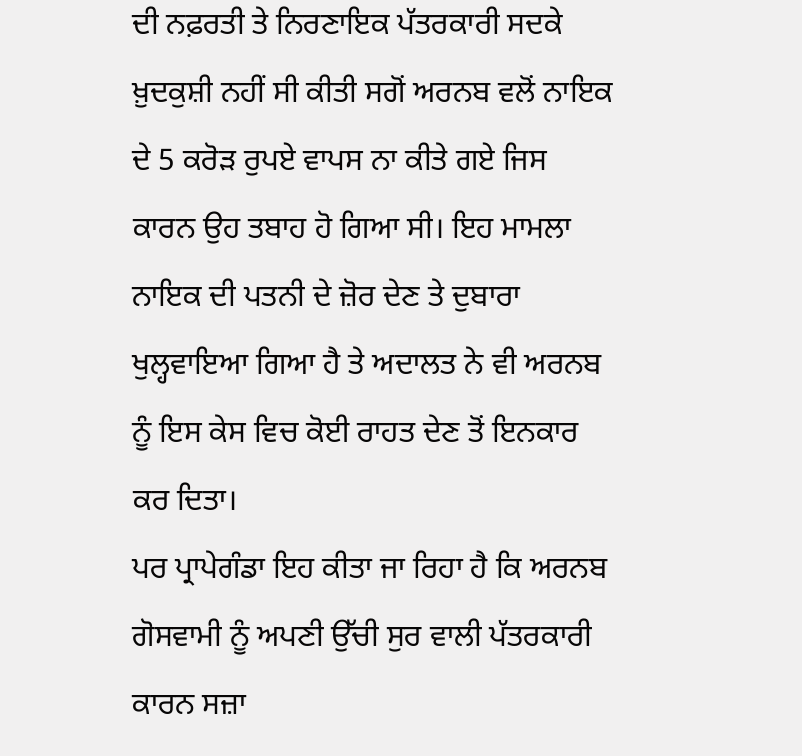ਦੀ ਨਫ਼ਰਤੀ ਤੇ ਨਿਰਣਾਇਕ ਪੱਤਰਕਾਰੀ ਸਦਕੇ ਖ਼ੁਦਕੁਸ਼ੀ ਨਹੀਂ ਸੀ ਕੀਤੀ ਸਗੋਂ ਅਰਨਬ ਵਲੋਂ ਨਾਇਕ ਦੇ 5 ਕਰੋੜ ਰੁਪਏ ਵਾਪਸ ਨਾ ਕੀਤੇ ਗਏ ਜਿਸ ਕਾਰਨ ਉਹ ਤਬਾਹ ਹੋ ਗਿਆ ਸੀ। ਇਹ ਮਾਮਲਾ ਨਾਇਕ ਦੀ ਪਤਨੀ ਦੇ ਜ਼ੋਰ ਦੇਣ ਤੇ ਦੁਬਾਰਾ ਖੁਲ੍ਹਵਾਇਆ ਗਿਆ ਹੈ ਤੇ ਅਦਾਲਤ ਨੇ ਵੀ ਅਰਨਬ ਨੂੰ ਇਸ ਕੇਸ ਵਿਚ ਕੋਈ ਰਾਹਤ ਦੇਣ ਤੋਂ ਇਨਕਾਰ ਕਰ ਦਿਤਾ।
ਪਰ ਪ੍ਰਾਪੇਗੰਡਾ ਇਹ ਕੀਤਾ ਜਾ ਰਿਹਾ ਹੈ ਕਿ ਅਰਨਬ ਗੋਸਵਾਮੀ ਨੂੰ ਅਪਣੀ ਉੱਚੀ ਸੁਰ ਵਾਲੀ ਪੱਤਰਕਾਰੀ ਕਾਰਨ ਸਜ਼ਾ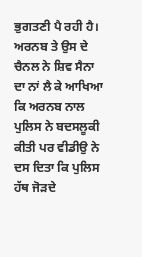ਭੁਗਤਣੀ ਪੈ ਰਹੀ ਹੈ। ਅਰਨਬ ਤੇ ਉਸ ਦੇ ਚੈਨਲ ਨੇ ਸ਼ਿਵ ਸੈਨਾ ਦਾ ਨਾਂ ਲੈ ਕੇ ਆਖਿਆ ਕਿ ਅਰਨਬ ਨਾਲ ਪੁਲਿਸ ਨੇ ਬਦਸਲੂਕੀ ਕੀਤੀ ਪਰ ਵੀਡੀਉ ਨੇ ਦਸ ਦਿਤਾ ਕਿ ਪੁਲਿਸ ਹੱਥ ਜੋੜਦੇ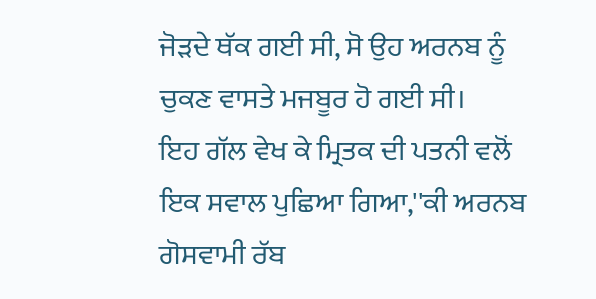ਜੋੜਦੇ ਥੱਕ ਗਈ ਸੀ, ਸੋ ਉਹ ਅਰਨਬ ਨੂੰ ਚੁਕਣ ਵਾਸਤੇ ਮਜਬੂਰ ਹੋ ਗਈ ਸੀ।
ਇਹ ਗੱਲ ਵੇਖ ਕੇ ਮ੍ਰਿਤਕ ਦੀ ਪਤਨੀ ਵਲੋਂ ਇਕ ਸਵਾਲ ਪੁਛਿਆ ਗਿਆ,''ਕੀ ਅਰਨਬ ਗੋਸਵਾਮੀ ਰੱਬ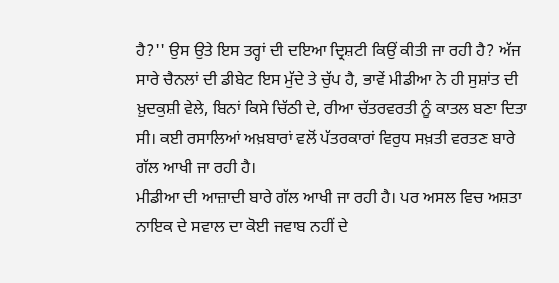ਹੈ?'' ਉਸ ਉਤੇ ਇਸ ਤਰ੍ਹਾਂ ਦੀ ਦਇਆ ਦ੍ਰਿਸ਼ਟੀ ਕਿਉਂ ਕੀਤੀ ਜਾ ਰਹੀ ਹੈ? ਅੱਜ ਸਾਰੇ ਚੈਨਲਾਂ ਦੀ ਡੀਬੇਟ ਇਸ ਮੁੱਦੇ ਤੇ ਚੁੱਪ ਹੈ, ਭਾਵੇਂ ਮੀਡੀਆ ਨੇ ਹੀ ਸੁਸ਼ਾਂਤ ਦੀ ਖ਼ੁਦਕੁਸ਼ੀ ਵੇਲੇ, ਬਿਨਾਂ ਕਿਸੇ ਚਿੱਠੀ ਦੇ, ਰੀਆ ਚੱਤਰਵਰਤੀ ਨੂੰ ਕਾਤਲ ਬਣਾ ਦਿਤਾ ਸੀ। ਕਈ ਰਸਾਲਿਆਂ ਅਖ਼ਬਾਰਾਂ ਵਲੋਂ ਪੱਤਰਕਾਰਾਂ ਵਿਰੁਧ ਸਖ਼ਤੀ ਵਰਤਣ ਬਾਰੇ ਗੱਲ ਆਖੀ ਜਾ ਰਹੀ ਹੈ।
ਮੀਡੀਆ ਦੀ ਆਜ਼ਾਦੀ ਬਾਰੇ ਗੱਲ ਆਖੀ ਜਾ ਰਹੀ ਹੈ। ਪਰ ਅਸਲ ਵਿਚ ਅਸ਼ਤਾ ਨਾਇਕ ਦੇ ਸਵਾਲ ਦਾ ਕੋਈ ਜਵਾਬ ਨਹੀਂ ਦੇ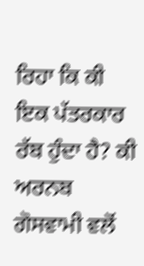ਰਿਹਾ ਕਿ ਕੀ ਇਕ ਪੱਤਰਕਾਰ ਰੱਬ ਹੁੰਦਾ ਹੈ? ਕੀ ਅਰਨਬ ਗੋਸਵਾਮੀ ਵਲੋਂ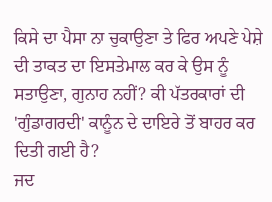ਕਿਸੇ ਦਾ ਪੈਸਾ ਨਾ ਚੁਕਾਉਣਾ ਤੇ ਫਿਰ ਅਪਣੇ ਪੇਸ਼ੇ ਦੀ ਤਾਕਤ ਦਾ ਇਸਤੇਮਾਲ ਕਰ ਕੇ ਉਸ ਨੂੰ ਸਤਾਉਣਾ, ਗੁਨਾਹ ਨਹੀਂ? ਕੀ ਪੱਤਰਕਾਰਾਂ ਦੀ 'ਗੁੰਡਾਗਰਦੀ' ਕਾਨੂੰਨ ਦੇ ਦਾਇਰੇ ਤੋਂ ਬਾਹਰ ਕਰ ਦਿਤੀ ਗਈ ਹੈ?
ਜਦ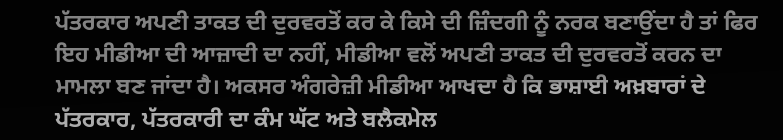ਪੱਤਰਕਾਰ ਅਪਣੀ ਤਾਕਤ ਦੀ ਦੁਰਵਰਤੋਂ ਕਰ ਕੇ ਕਿਸੇ ਦੀ ਜ਼ਿੰਦਗੀ ਨੂੰ ਨਰਕ ਬਣਾਉਂਦਾ ਹੈ ਤਾਂ ਫਿਰ ਇਹ ਮੀਡੀਆ ਦੀ ਆਜ਼ਾਦੀ ਦਾ ਨਹੀਂ, ਮੀਡੀਆ ਵਲੋਂ ਅਪਣੀ ਤਾਕਤ ਦੀ ਦੁਰਵਰਤੋਂ ਕਰਨ ਦਾ ਮਾਮਲਾ ਬਣ ਜਾਂਦਾ ਹੈ। ਅਕਸਰ ਅੰਗਰੇਜ਼ੀ ਮੀਡੀਆ ਆਖਦਾ ਹੈ ਕਿ ਭਾਸ਼ਾਈ ਅਖ਼ਬਾਰਾਂ ਦੇ ਪੱਤਰਕਾਰ, ਪੱਤਰਕਾਰੀ ਦਾ ਕੰਮ ਘੱਟ ਅਤੇ ਬਲੈਕਮੇਲ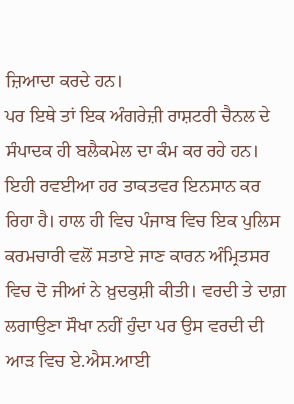ਜ਼ਿਆਦਾ ਕਰਦੇ ਹਨ।
ਪਰ ਇਥੇ ਤਾਂ ਇਕ ਅੰਗਰੇਜ਼ੀ ਰਾਸ਼ਟਰੀ ਚੈਨਲ ਦੇ ਸੰਪਾਦਕ ਹੀ ਬਲੈਕਮੇਲ ਦਾ ਕੰਮ ਕਰ ਰਹੇ ਹਨ। ਇਹੀ ਰਵਈਆ ਹਰ ਤਾਕਤਵਰ ਇਨਸਾਨ ਕਰ ਰਿਹਾ ਹੈ। ਹਾਲ ਹੀ ਵਿਚ ਪੰਜਾਬ ਵਿਚ ਇਕ ਪੁਲਿਸ ਕਰਮਚਾਰੀ ਵਲੋਂ ਸਤਾਏ ਜਾਣ ਕਾਰਨ ਅੰਮ੍ਰਿਤਸਰ ਵਿਚ ਦੋ ਜੀਆਂ ਨੇ ਖ਼ੁਦਕੁਸ਼ੀ ਕੀਤੀ। ਵਰਦੀ ਤੇ ਦਾਗ਼ ਲਗਾਉਣਾ ਸੌਖਾ ਨਹੀਂ ਹੁੰਦਾ ਪਰ ਉਸ ਵਰਦੀ ਦੀ ਆੜ ਵਿਚ ਏ.ਐਸ.ਆਈ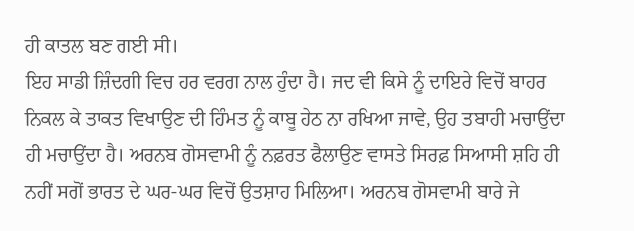ਹੀ ਕਾਤਲ ਬਣ ਗਈ ਸੀ।
ਇਹ ਸਾਡੀ ਜ਼ਿੰਦਗੀ ਵਿਚ ਹਰ ਵਰਗ ਨਾਲ ਹੁੰਦਾ ਹੈ। ਜਦ ਵੀ ਕਿਸੇ ਨੂੰ ਦਾਇਰੇ ਵਿਚੋਂ ਬਾਹਰ ਨਿਕਲ ਕੇ ਤਾਕਤ ਵਿਖਾਉਣ ਦੀ ਹਿੰਮਤ ਨੂੰ ਕਾਬੂ ਹੇਠ ਨਾ ਰਖਿਆ ਜਾਵੇ, ਉਹ ਤਬਾਹੀ ਮਚਾਉਂਦਾ ਹੀ ਮਚਾਉਂਦਾ ਹੈ। ਅਰਨਬ ਗੋਸਵਾਮੀ ਨੂੰ ਨਫ਼ਰਤ ਫੈਲਾਉਣ ਵਾਸਤੇ ਸਿਰਫ਼ ਸਿਆਸੀ ਸ਼ਹਿ ਹੀ ਨਹੀਂ ਸਗੋਂ ਭਾਰਤ ਦੇ ਘਰ-ਘਰ ਵਿਚੋਂ ਉਤਸ਼ਾਹ ਮਿਲਿਆ। ਅਰਨਬ ਗੋਸਵਾਮੀ ਬਾਰੇ ਜੇ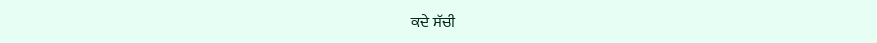ਕਦੇ ਸੱਚੀ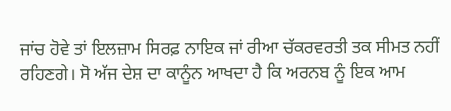ਜਾਂਚ ਹੋਵੇ ਤਾਂ ਇਲਜ਼ਾਮ ਸਿਰਫ਼ ਨਾਇਕ ਜਾਂ ਰੀਆ ਚੱਕਰਵਰਤੀ ਤਕ ਸੀਮਤ ਨਹੀਂ ਰਹਿਣਗੇ। ਸੋ ਅੱਜ ਦੇਸ਼ ਦਾ ਕਾਨੂੰਨ ਆਖਦਾ ਹੈ ਕਿ ਅਰਨਬ ਨੂੰ ਇਕ ਆਮ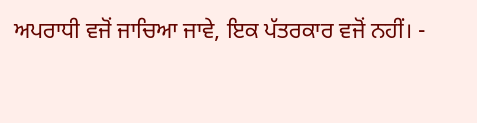ਅਪਰਾਧੀ ਵਜੋਂ ਜਾਚਿਆ ਜਾਵੇ, ਇਕ ਪੱਤਰਕਾਰ ਵਜੋਂ ਨਹੀਂ। -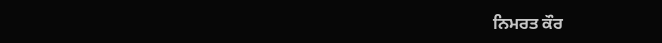ਨਿਮਰਤ ਕੌਰ